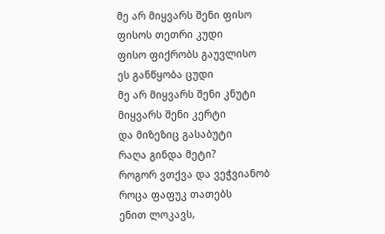მე არ მიყვარს შენი ფისო
ფისოს თეთრი კუდი
ფისო ფიქრობს გაუვლისო
ეს განწყობა ცუდი
მე არ მიყვარს შენი კნუტი
მიყვარს შენი კერტი
და მიზეზიც გასაბუტი
რაღა გინდა მეტი?
როგორ ვთქვა და ვეჭვიანობ
როცა ფაფუკ თათებს
ენით ლოკავს,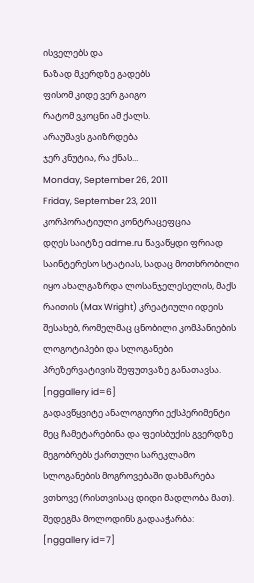ისველებს და
ნაზად მკერდზე გადებს
ფისომ კიდე ვერ გაიგო
რატომ ვკოცნი ამ ქალს.
არაუშავს გაიზრდება
ჯერ კნუტია, რა ქნას...
Monday, September 26, 2011
Friday, September 23, 2011
კორპორატიული კონტრაცეფცია
დღეს საიტზე adme.ru წავაწყდი ფრიად საინტერესო სტატიას, სადაც მოთხრობილი იყო ახალგაზრდა ლოსანჯელესელის, მაქს რაითის (Max Wright) კრეატიული იდეის შესახებ, რომელმაც ცნობილი კომპანიების ლოგოტიპები და სლოგანები პრეზერვატივის შეფუთვაზე განათავსა.
[nggallery id=6]
გადავწყვიტე ანალოგიური ექსპერიმენტი მეც ჩამეტარებინა და ფეისბუქის გვერდზე მეგობრებს ქართული სარეკლამო სლოგანების მოგროვებაში დახმარება ვთხოვე (რისთვისაც დიდი მადლობა მათ). შედეგმა მოლოდინს გადააჭარბა:
[nggallery id=7]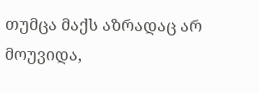თუმცა მაქს აზრადაც არ მოუვიდა,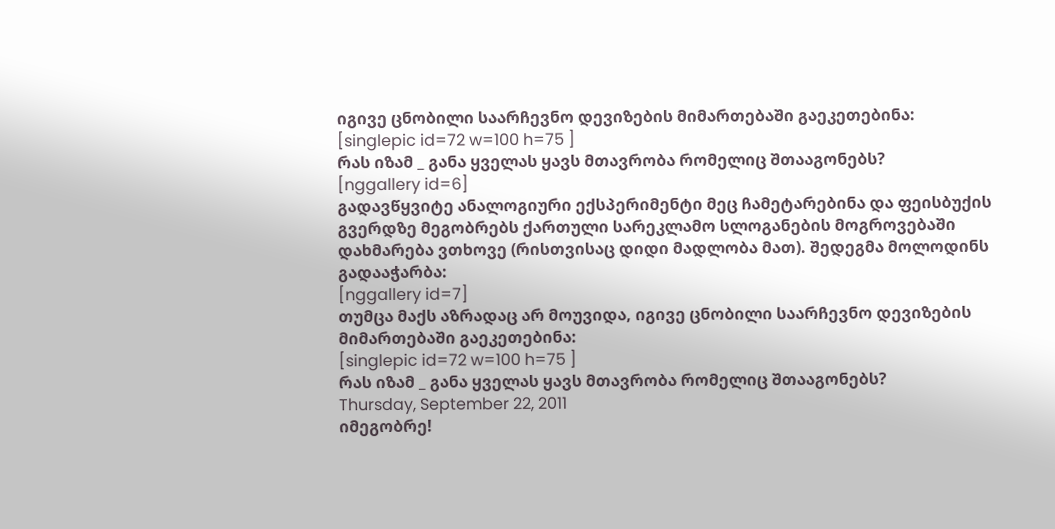იგივე ცნობილი საარჩევნო დევიზების მიმართებაში გაეკეთებინა:
[singlepic id=72 w=100 h=75 ]
რას იზამ _ განა ყველას ყავს მთავრობა რომელიც შთააგონებს?
[nggallery id=6]
გადავწყვიტე ანალოგიური ექსპერიმენტი მეც ჩამეტარებინა და ფეისბუქის გვერდზე მეგობრებს ქართული სარეკლამო სლოგანების მოგროვებაში დახმარება ვთხოვე (რისთვისაც დიდი მადლობა მათ). შედეგმა მოლოდინს გადააჭარბა:
[nggallery id=7]
თუმცა მაქს აზრადაც არ მოუვიდა, იგივე ცნობილი საარჩევნო დევიზების მიმართებაში გაეკეთებინა:
[singlepic id=72 w=100 h=75 ]
რას იზამ _ განა ყველას ყავს მთავრობა რომელიც შთააგონებს?
Thursday, September 22, 2011
იმეგობრე!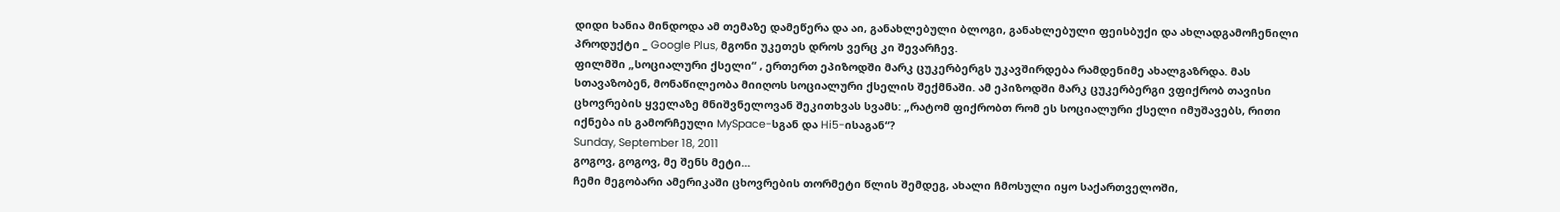დიდი ხანია მინდოდა ამ თემაზე დამეწერა და აი, განახლებული ბლოგი, განახლებული ფეისბუქი და ახლადგამოჩენილი პროდუქტი _ Google Plus, მგონი უკეთეს დროს ვერც კი შევარჩევ.
ფილმში „სოციალური ქსელი“ , ერთერთ ეპიზოდში მარკ ცუკერბერგს უკავშირდება რამდენიმე ახალგაზრდა. მას სთავაზობენ, მონაწილეობა მიიღოს სოციალური ქსელის შექმნაში. ამ ეპიზოდში მარკ ცუკერბერგი ვფიქრობ თავისი ცხოვრების ყველაზე მნიშვნელოვან შეკითხვას სვამს: „რატომ ფიქრობთ რომ ეს სოციალური ქსელი იმუშავებს, რითი იქნება ის გამორჩეული MySpace-სგან და Hi5-ისაგან“?
Sunday, September 18, 2011
გოგოვ, გოგოვ, მე შენს მეტი...
ჩემი მეგობარი ამერიკაში ცხოვრების თორმეტი წლის შემდეგ, ახალი ჩმოსული იყო საქართველოში,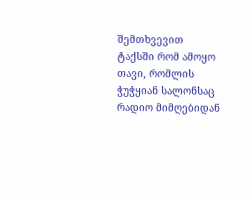შემთხვევით ტაქსში რომ ამოყო თავი, რომლის ჭუჭყიან სალონსაც რადიო მიმღებიდან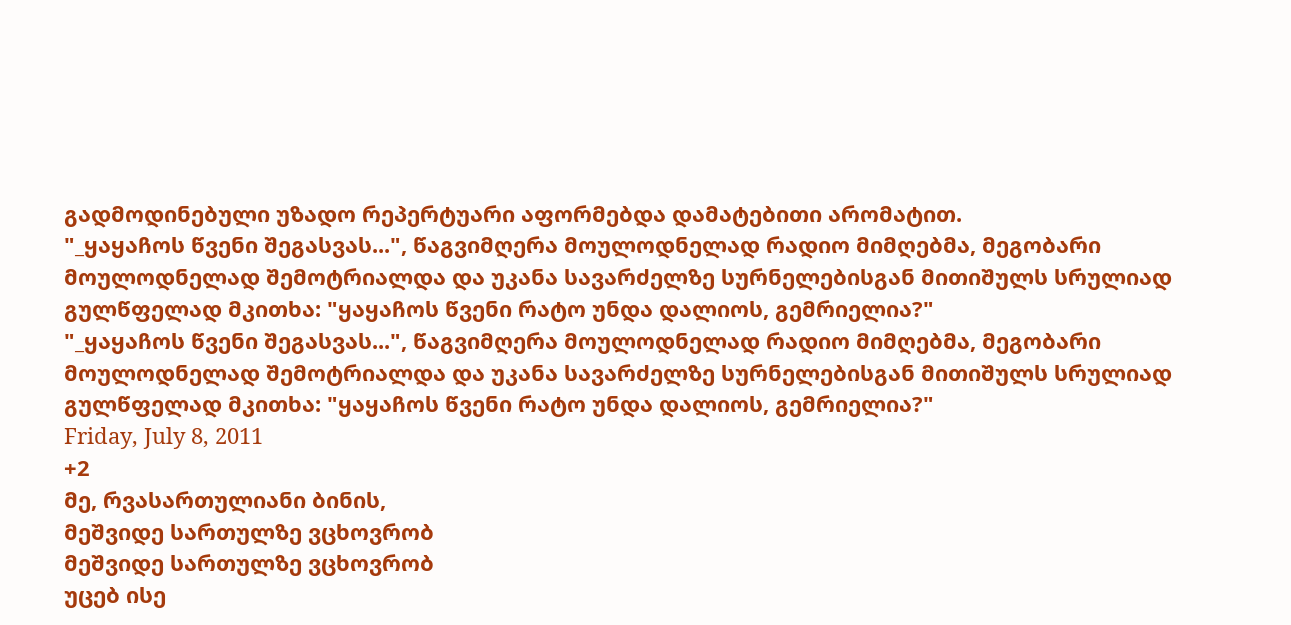გადმოდინებული უზადო რეპერტუარი აფორმებდა დამატებითი არომატით.
"_ყაყაჩოს წვენი შეგასვას...", წაგვიმღერა მოულოდნელად რადიო მიმღებმა, მეგობარი მოულოდნელად შემოტრიალდა და უკანა სავარძელზე სურნელებისგან მითიშულს სრულიად გულწფელად მკითხა: "ყაყაჩოს წვენი რატო უნდა დალიოს, გემრიელია?"
"_ყაყაჩოს წვენი შეგასვას...", წაგვიმღერა მოულოდნელად რადიო მიმღებმა, მეგობარი მოულოდნელად შემოტრიალდა და უკანა სავარძელზე სურნელებისგან მითიშულს სრულიად გულწფელად მკითხა: "ყაყაჩოს წვენი რატო უნდა დალიოს, გემრიელია?"
Friday, July 8, 2011
+2
მე, რვასართულიანი ბინის,
მეშვიდე სართულზე ვცხოვრობ
მეშვიდე სართულზე ვცხოვრობ
უცებ ისე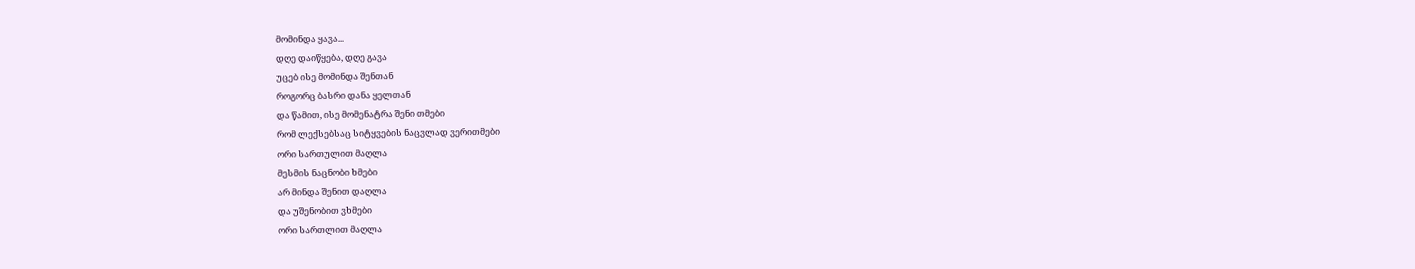მომინდა ყავა...
დღე დაიწყება, დღე გავა
უცებ ისე მომინდა შენთან
როგორც ბასრი დანა ყელთან
და წამით, ისე მომენატრა შენი თმები
რომ ლექსებსაც სიტყვების ნაცვლად ვერითმები
ორი სართულით მაღლა
მესმის ნაცნობი ხმები
არ მინდა შენით დაღლა
და უშენობით ვხმები
ორი სართლით მაღლა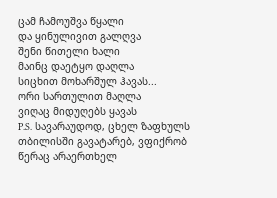ცამ ჩამოუშვა წყალი
და ყინულივით გალღვა
შენი წითელი ხალი
მაინც დაეტყო დაღლა
სიცხით მოხარშულ ჰავას...
ორი სართულით მაღლა
ვიღაც მიდუღებს ყავას
P.S. სავარაუდოდ, ცხელ ზაფხულს თბილისში გავატარებ, ვფიქრობ წერაც არაერთხელ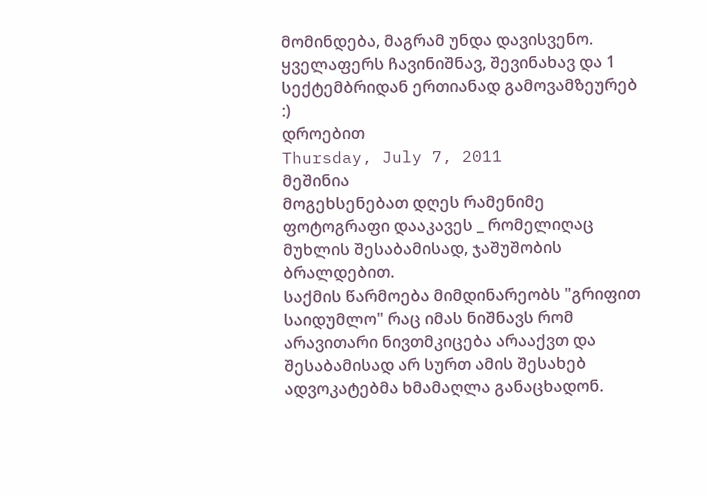მომინდება, მაგრამ უნდა დავისვენო.
ყველაფერს ჩავინიშნავ, შევინახავ და 1 სექტემბრიდან ერთიანად გამოვამზეურებ :)
დროებით
Thursday, July 7, 2011
მეშინია
მოგეხსენებათ დღეს რამენიმე ფოტოგრაფი დააკავეს _ რომელიღაც მუხლის შესაბამისად, ჯაშუშობის ბრალდებით.
საქმის წარმოება მიმდინარეობს "გრიფით საიდუმლო" რაც იმას ნიშნავს რომ არავითარი ნივთმკიცება არააქვთ და შესაბამისად არ სურთ ამის შესახებ ადვოკატებმა ხმამაღლა განაცხადონ.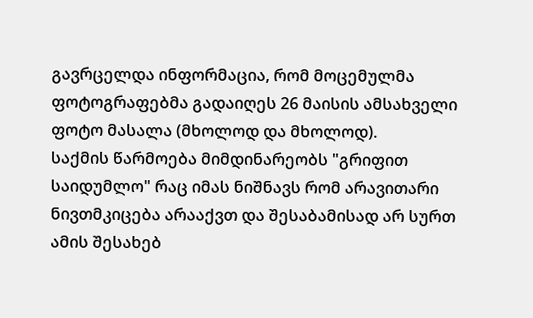გავრცელდა ინფორმაცია, რომ მოცემულმა ფოტოგრაფებმა გადაიღეს 26 მაისის ამსახველი ფოტო მასალა (მხოლოდ და მხოლოდ).
საქმის წარმოება მიმდინარეობს "გრიფით საიდუმლო" რაც იმას ნიშნავს რომ არავითარი ნივთმკიცება არააქვთ და შესაბამისად არ სურთ ამის შესახებ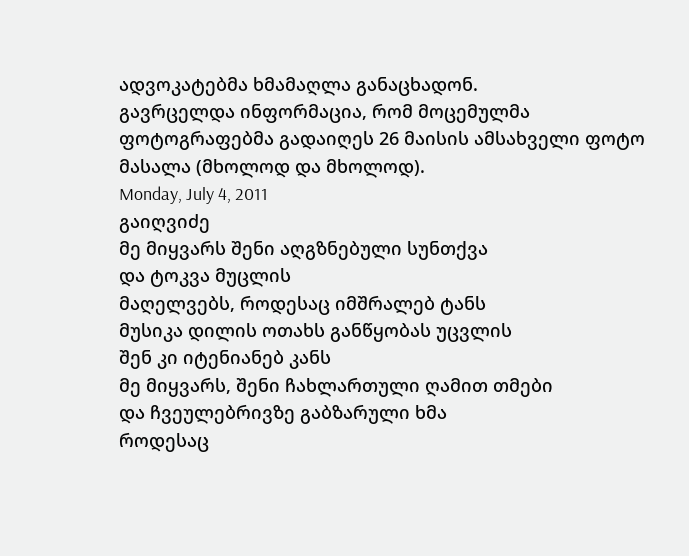ადვოკატებმა ხმამაღლა განაცხადონ.
გავრცელდა ინფორმაცია, რომ მოცემულმა ფოტოგრაფებმა გადაიღეს 26 მაისის ამსახველი ფოტო მასალა (მხოლოდ და მხოლოდ).
Monday, July 4, 2011
გაიღვიძე
მე მიყვარს შენი აღგზნებული სუნთქვა
და ტოკვა მუცლის
მაღელვებს, როდესაც იმშრალებ ტანს
მუსიკა დილის ოთახს განწყობას უცვლის
შენ კი იტენიანებ კანს
მე მიყვარს, შენი ჩახლართული ღამით თმები
და ჩვეულებრივზე გაბზარული ხმა
როდესაც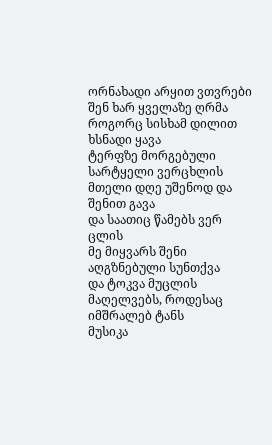ორნახადი არყით ვთვრები
შენ ხარ ყველაზე ღრმა
როგორც სისხამ დილით ხსნადი ყავა
ტერფზე მორგებული სარტყელი ვერცხლის
მთელი დღე უშენოდ და შენით გავა
და საათიც წამებს ვერ ცლის
მე მიყვარს შენი აღგზნებული სუნთქვა
და ტოკვა მუცლის
მაღელვებს, როდესაც იმშრალებ ტანს
მუსიკა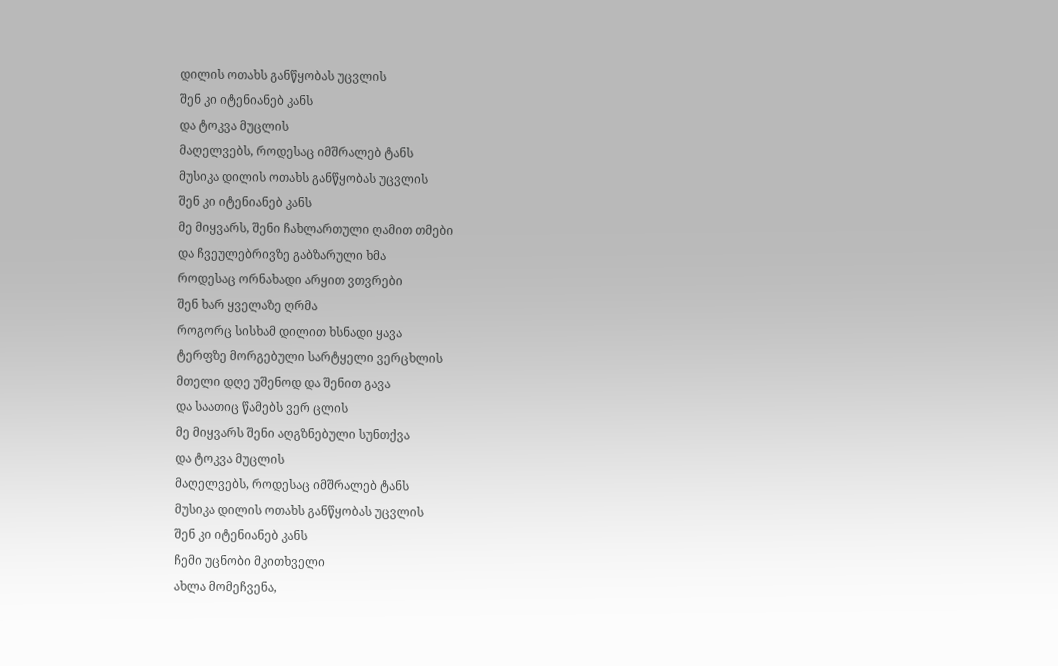დილის ოთახს განწყობას უცვლის
შენ კი იტენიანებ კანს
და ტოკვა მუცლის
მაღელვებს, როდესაც იმშრალებ ტანს
მუსიკა დილის ოთახს განწყობას უცვლის
შენ კი იტენიანებ კანს
მე მიყვარს, შენი ჩახლართული ღამით თმები
და ჩვეულებრივზე გაბზარული ხმა
როდესაც ორნახადი არყით ვთვრები
შენ ხარ ყველაზე ღრმა
როგორც სისხამ დილით ხსნადი ყავა
ტერფზე მორგებული სარტყელი ვერცხლის
მთელი დღე უშენოდ და შენით გავა
და საათიც წამებს ვერ ცლის
მე მიყვარს შენი აღგზნებული სუნთქვა
და ტოკვა მუცლის
მაღელვებს, როდესაც იმშრალებ ტანს
მუსიკა დილის ოთახს განწყობას უცვლის
შენ კი იტენიანებ კანს
ჩემი უცნობი მკითხველი
ახლა მომეჩვენა,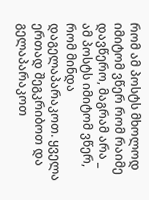რომ ამ პოსტს მხოლოდ იმიტომ ვწერ რომ რაიმე დავწერო, მაგრამ არა _ ამ პოსტს იმიტომ ვწერ, რომ მინდა დაგელაპარაკოთ. ყველა ერთად შეგკრიბოთ და გელაპარაკოთ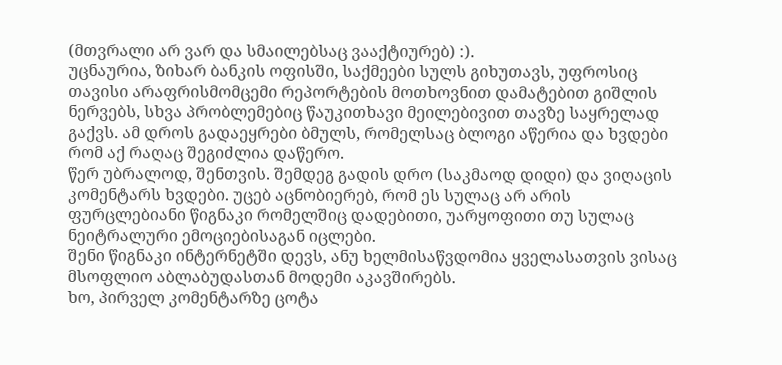(მთვრალი არ ვარ და სმაილებსაც ვააქტიურებ) :).
უცნაურია, ზიხარ ბანკის ოფისში, საქმეები სულს გიხუთავს, უფროსიც თავისი არაფრისმომცემი რეპორტების მოთხოვნით დამატებით გიშლის ნერვებს, სხვა პრობლემებიც წაუკითხავი მეილებივით თავზე საყრელად გაქვს. ამ დროს გადაეყრები ბმულს, რომელსაც ბლოგი აწერია და ხვდები რომ აქ რაღაც შეგიძლია დაწერო.
წერ უბრალოდ, შენთვის. შემდეგ გადის დრო (საკმაოდ დიდი) და ვიღაცის კომენტარს ხვდები. უცებ აცნობიერებ, რომ ეს სულაც არ არის ფურცლებიანი წიგნაკი რომელშიც დადებითი, უარყოფითი თუ სულაც ნეიტრალური ემოციებისაგან იცლები.
შენი წიგნაკი ინტერნეტში დევს, ანუ ხელმისაწვდომია ყველასათვის ვისაც მსოფლიო აბლაბუდასთან მოდემი აკავშირებს.
ხო, პირველ კომენტარზე ცოტა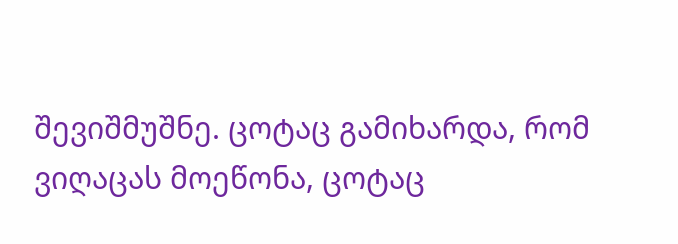შევიშმუშნე. ცოტაც გამიხარდა, რომ ვიღაცას მოეწონა, ცოტაც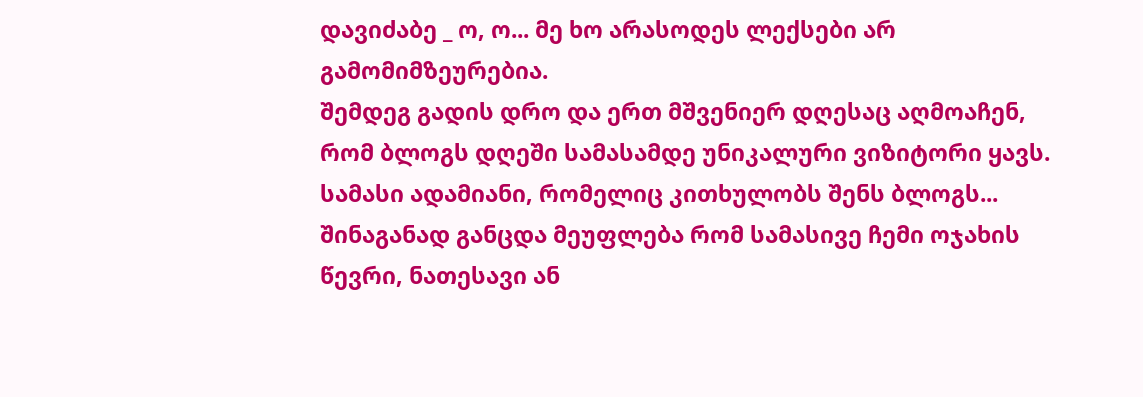დავიძაბე _ ო, ო... მე ხო არასოდეს ლექსები არ გამომიმზეურებია.
შემდეგ გადის დრო და ერთ მშვენიერ დღესაც აღმოაჩენ, რომ ბლოგს დღეში სამასამდე უნიკალური ვიზიტორი ყავს. სამასი ადამიანი, რომელიც კითხულობს შენს ბლოგს... შინაგანად განცდა მეუფლება რომ სამასივე ჩემი ოჯახის წევრი, ნათესავი ან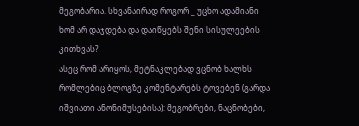მეგობარია. სხვანაირად როგორ _ უცხო ადამიანი ხომ არ დაჯდება და დაიწყებს შენი სისულეების კითხვას?
ასეც რომ არიყოს, მეტნაკლებად ვცნობ ხალხს რომლებიც ბლოგზე კომენტარებს ტოვებენ (გარდა იშვიათი ანონიმუსებისა): მეგობრები, ნაცნობები,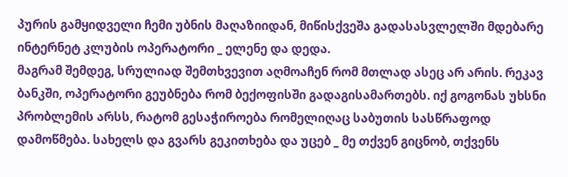პურის გამყიდველი ჩემი უბნის მაღაზიიდან, მიწისქვეშა გადასასვლელში მდებარე ინტერნეტ კლუბის ოპერატორი _ ელენე და დედა.
მაგრამ შემდეგ, სრულიად შემთხვევით აღმოაჩენ რომ მთლად ასეც არ არის. რეკავ ბანკში, ოპერატორი გეუბნება რომ ბექოფისში გადაგისამართებს. იქ გოგონას უხსნი პრობლემის არსს, რატომ გესაჭიროება რომელიღაც საბუთის სასწრაფოდ დამოწმება. სახელს და გვარს გეკითხება და უცებ _ მე თქვენ გიცნობ, თქვენს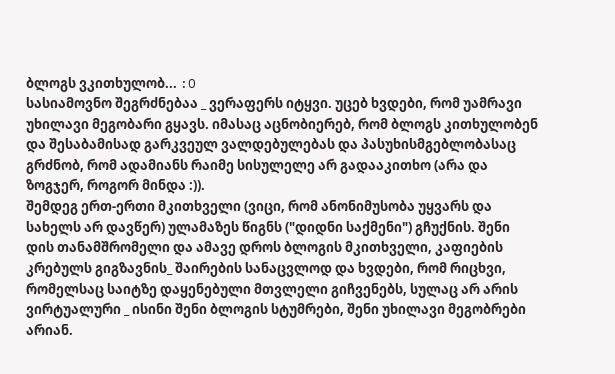ბლოგს ვკითხულობ... :O
სასიამოვნო შეგრძნებაა _ ვერაფერს იტყვი. უცებ ხვდები, რომ უამრავი უხილავი მეგობარი გყავს. იმასაც აცნობიერებ, რომ ბლოგს კითხულობენ და შესაბამისად გარკვეულ ვალდებულებას და პასუხისმგებლობასაც გრძნობ, რომ ადამიანს რაიმე სისულელე არ გადააკითხო (არა და ზოგჯერ, როგორ მინდა :)).
შემდეგ ერთ-ერთი მკითხველი (ვიცი, რომ ანონიმუსობა უყვარს და სახელს არ დავწერ) ულამაზეს წიგნს ("დიდნი საქმენი") გჩუქნის. შენი დის თანამშრომელი და ამავე დროს ბლოგის მკითხველი, კაფიების კრებულს გიგზავნის_ შაირების სანაცვლოდ და ხვდები, რომ რიცხვი, რომელსაც საიტზე დაყენებული მთვლელი გიჩვენებს, სულაც არ არის ვირტუალური _ ისინი შენი ბლოგის სტუმრები, შენი უხილავი მეგობრები არიან.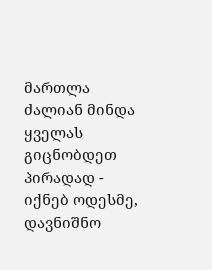მართლა ძალიან მინდა ყველას გიცნობდეთ პირადად - იქნებ ოდესმე, დავნიშნო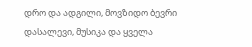დრო და ადგილი, მოვზიდო ბევრი დასალევი, მუსიკა და ყველა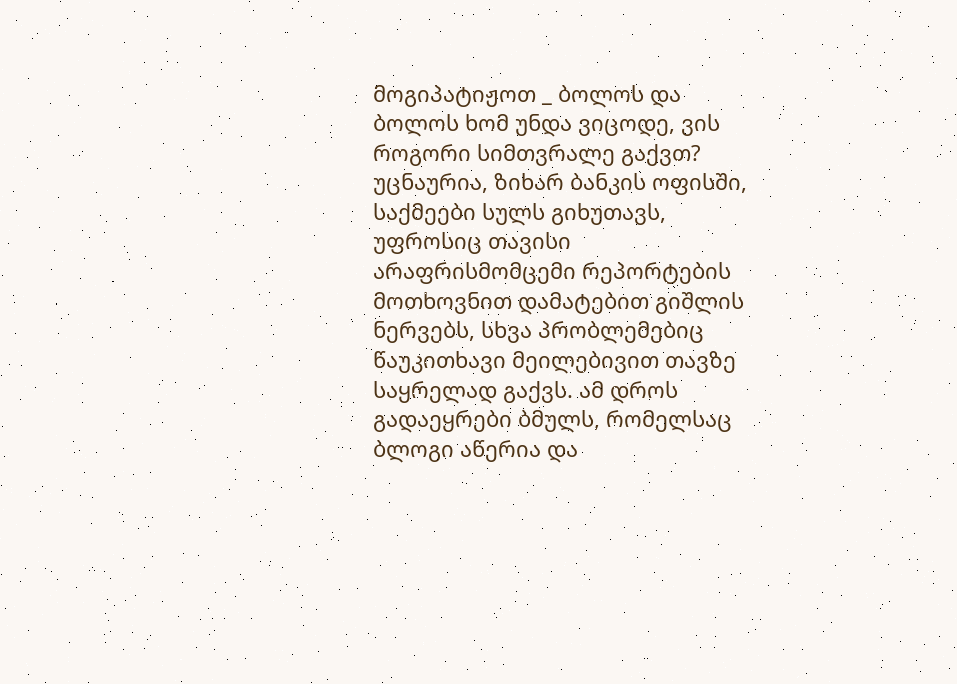მოგიპატიჟოთ _ ბოლოს და ბოლოს ხომ უნდა ვიცოდე, ვის როგორი სიმთვრალე გაქვთ?
უცნაურია, ზიხარ ბანკის ოფისში, საქმეები სულს გიხუთავს, უფროსიც თავისი არაფრისმომცემი რეპორტების მოთხოვნით დამატებით გიშლის ნერვებს, სხვა პრობლემებიც წაუკითხავი მეილებივით თავზე საყრელად გაქვს. ამ დროს გადაეყრები ბმულს, რომელსაც ბლოგი აწერია და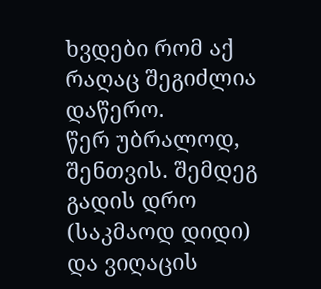ხვდები რომ აქ რაღაც შეგიძლია დაწერო.
წერ უბრალოდ, შენთვის. შემდეგ გადის დრო (საკმაოდ დიდი) და ვიღაცის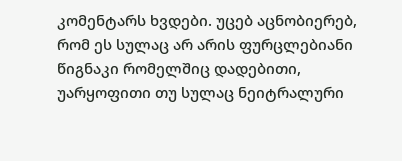კომენტარს ხვდები. უცებ აცნობიერებ, რომ ეს სულაც არ არის ფურცლებიანი წიგნაკი რომელშიც დადებითი, უარყოფითი თუ სულაც ნეიტრალური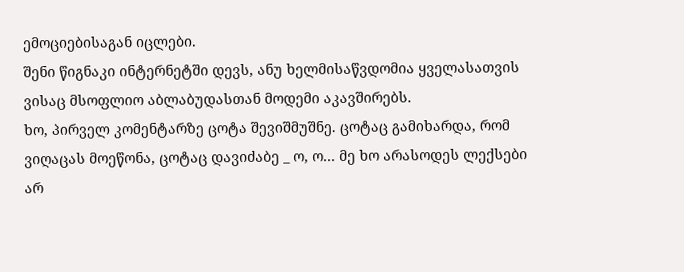ემოციებისაგან იცლები.
შენი წიგნაკი ინტერნეტში დევს, ანუ ხელმისაწვდომია ყველასათვის ვისაც მსოფლიო აბლაბუდასთან მოდემი აკავშირებს.
ხო, პირველ კომენტარზე ცოტა შევიშმუშნე. ცოტაც გამიხარდა, რომ ვიღაცას მოეწონა, ცოტაც დავიძაბე _ ო, ო... მე ხო არასოდეს ლექსები არ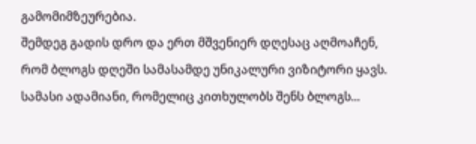გამომიმზეურებია.
შემდეგ გადის დრო და ერთ მშვენიერ დღესაც აღმოაჩენ, რომ ბლოგს დღეში სამასამდე უნიკალური ვიზიტორი ყავს. სამასი ადამიანი, რომელიც კითხულობს შენს ბლოგს...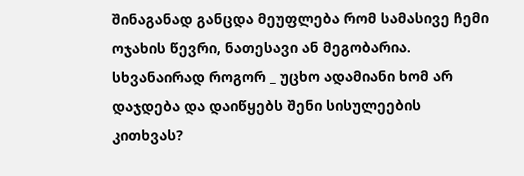შინაგანად განცდა მეუფლება რომ სამასივე ჩემი ოჯახის წევრი, ნათესავი ან მეგობარია. სხვანაირად როგორ _ უცხო ადამიანი ხომ არ დაჯდება და დაიწყებს შენი სისულეების კითხვას?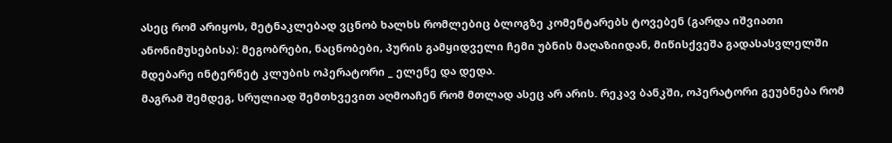ასეც რომ არიყოს, მეტნაკლებად ვცნობ ხალხს რომლებიც ბლოგზე კომენტარებს ტოვებენ (გარდა იშვიათი ანონიმუსებისა): მეგობრები, ნაცნობები, პურის გამყიდველი ჩემი უბნის მაღაზიიდან, მიწისქვეშა გადასასვლელში მდებარე ინტერნეტ კლუბის ოპერატორი _ ელენე და დედა.
მაგრამ შემდეგ, სრულიად შემთხვევით აღმოაჩენ რომ მთლად ასეც არ არის. რეკავ ბანკში, ოპერატორი გეუბნება რომ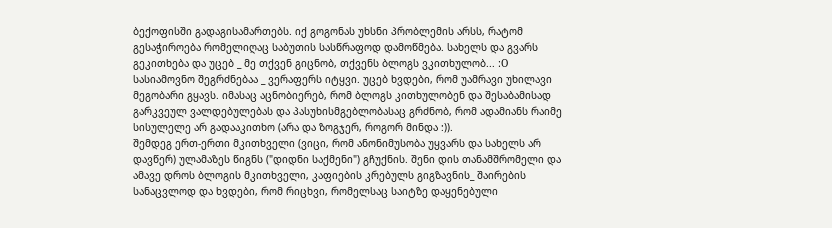ბექოფისში გადაგისამართებს. იქ გოგონას უხსნი პრობლემის არსს, რატომ გესაჭიროება რომელიღაც საბუთის სასწრაფოდ დამოწმება. სახელს და გვარს გეკითხება და უცებ _ მე თქვენ გიცნობ, თქვენს ბლოგს ვკითხულობ... :O
სასიამოვნო შეგრძნებაა _ ვერაფერს იტყვი. უცებ ხვდები, რომ უამრავი უხილავი მეგობარი გყავს. იმასაც აცნობიერებ, რომ ბლოგს კითხულობენ და შესაბამისად გარკვეულ ვალდებულებას და პასუხისმგებლობასაც გრძნობ, რომ ადამიანს რაიმე სისულელე არ გადააკითხო (არა და ზოგჯერ, როგორ მინდა :)).
შემდეგ ერთ-ერთი მკითხველი (ვიცი, რომ ანონიმუსობა უყვარს და სახელს არ დავწერ) ულამაზეს წიგნს ("დიდნი საქმენი") გჩუქნის. შენი დის თანამშრომელი და ამავე დროს ბლოგის მკითხველი, კაფიების კრებულს გიგზავნის_ შაირების სანაცვლოდ და ხვდები, რომ რიცხვი, რომელსაც საიტზე დაყენებული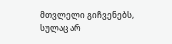მთვლელი გიჩვენებს, სულაც არ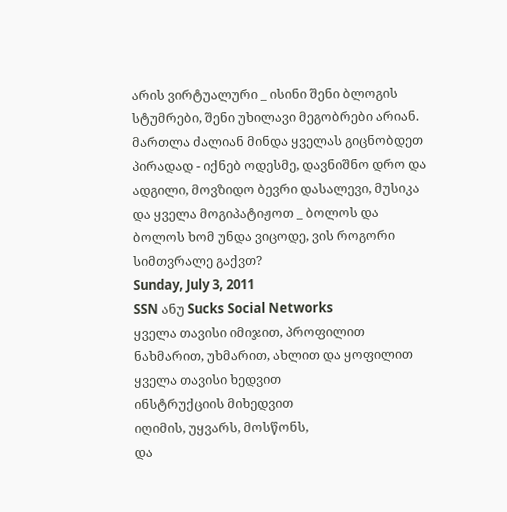არის ვირტუალური _ ისინი შენი ბლოგის სტუმრები, შენი უხილავი მეგობრები არიან.
მართლა ძალიან მინდა ყველას გიცნობდეთ პირადად - იქნებ ოდესმე, დავნიშნო დრო და ადგილი, მოვზიდო ბევრი დასალევი, მუსიკა და ყველა მოგიპატიჟოთ _ ბოლოს და ბოლოს ხომ უნდა ვიცოდე, ვის როგორი სიმთვრალე გაქვთ?
Sunday, July 3, 2011
SSN ანუ Sucks Social Networks
ყველა თავისი იმიჯით, პროფილით
ნახმარით, უხმარით, ახლით და ყოფილით
ყველა თავისი ხედვით
ინსტრუქციის მიხედვით
იღიმის, უყვარს, მოსწონს,
და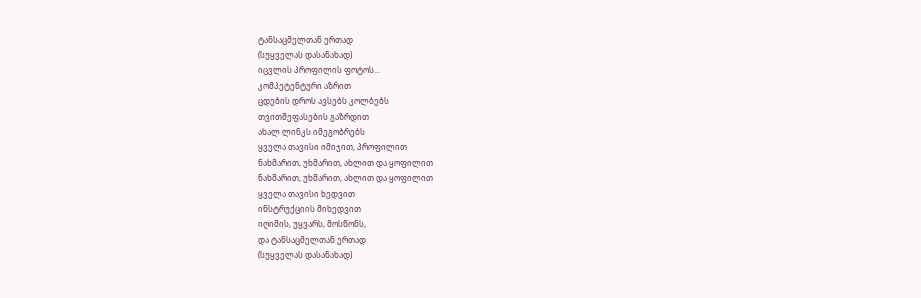ტანსაცმელთან ერთად
(სუყველას დასანახად)
იცვლის პროფილის ფოტოს...
კომპეტენტური აზრით
ცდების დროს ავსებს კოლბებს
თვითშეფასების გაზრდით
ახალ ლინკს იმეგობრებს
ყველა თავისი იმიჯით, პროფილით
ნახმარით, უხმარით, ახლით და ყოფილით
ნახმარით, უხმარით, ახლით და ყოფილით
ყველა თავისი ხედვით
ინსტრუქციის მიხედვით
იღიმის, უყვარს, მოსწონს,
და ტანსაცმელთან ერთად
(სუყველას დასანახად)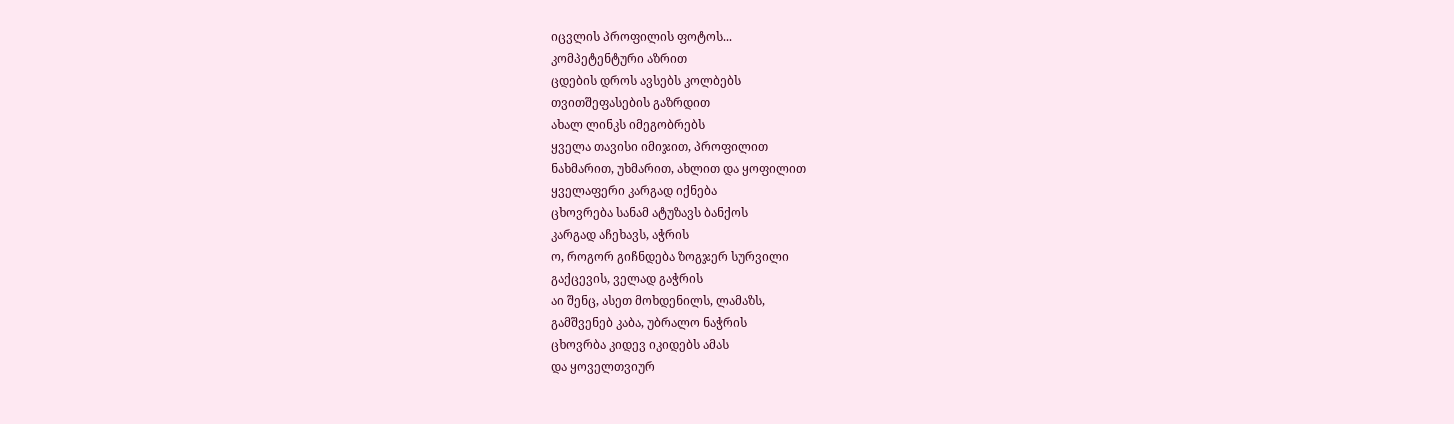იცვლის პროფილის ფოტოს...
კომპეტენტური აზრით
ცდების დროს ავსებს კოლბებს
თვითშეფასების გაზრდით
ახალ ლინკს იმეგობრებს
ყველა თავისი იმიჯით, პროფილით
ნახმარით, უხმარით, ახლით და ყოფილით
ყველაფერი კარგად იქნება
ცხოვრება სანამ ატუზავს ბანქოს
კარგად აჩეხავს, აჭრის
ო, როგორ გიჩნდება ზოგჯერ სურვილი
გაქცევის, ველად გაჭრის
აი შენც, ასეთ მოხდენილს, ლამაზს,
გამშვენებ კაბა, უბრალო ნაჭრის
ცხოვრბა კიდევ იკიდებს ამას
და ყოველთვიურ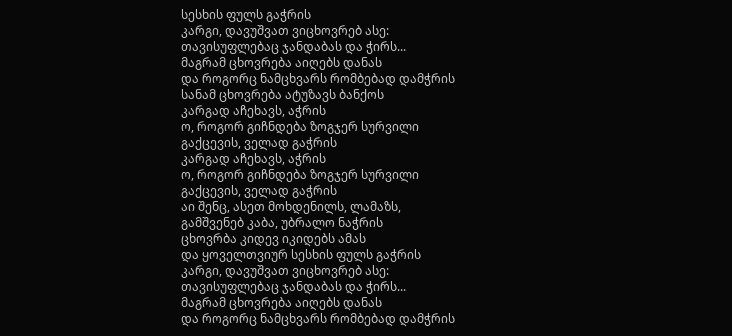სესხის ფულს გაჭრის
კარგი, დავუშვათ ვიცხოვრებ ასე:
თავისუფლებაც ჯანდაბას და ჭირს...
მაგრამ ცხოვრება აიღებს დანას
და როგორც ნამცხვარს რომბებად დამჭრის
სანამ ცხოვრება ატუზავს ბანქოს
კარგად აჩეხავს, აჭრის
ო, როგორ გიჩნდება ზოგჯერ სურვილი
გაქცევის, ველად გაჭრის
კარგად აჩეხავს, აჭრის
ო, როგორ გიჩნდება ზოგჯერ სურვილი
გაქცევის, ველად გაჭრის
აი შენც, ასეთ მოხდენილს, ლამაზს,
გამშვენებ კაბა, უბრალო ნაჭრის
ცხოვრბა კიდევ იკიდებს ამას
და ყოველთვიურ სესხის ფულს გაჭრის
კარგი, დავუშვათ ვიცხოვრებ ასე:
თავისუფლებაც ჯანდაბას და ჭირს...
მაგრამ ცხოვრება აიღებს დანას
და როგორც ნამცხვარს რომბებად დამჭრის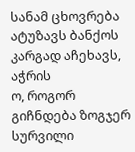სანამ ცხოვრება ატუზავს ბანქოს
კარგად აჩეხავს, აჭრის
ო, როგორ გიჩნდება ზოგჯერ სურვილი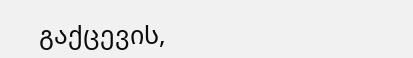გაქცევის,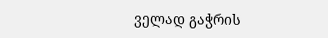ველად გაჭრის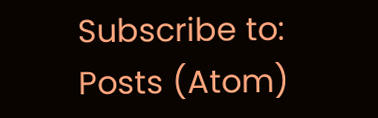Subscribe to:
Posts (Atom)